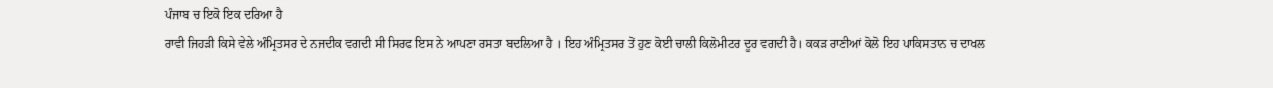ਪੰਜਾਬ ਚ ਇਕੋ ਇਕ ਦਰਿਆ ਹੈ
ਰਾਵੀ ਜਿਹੜੀ ਕਿਸੇ ਵੇਲੇ ਅੰਮ੍ਰਿਤਸਰ ਦੇ ਨਜਦੀਕ ਵਗਦੀ ਸੀ ਸਿਰਫ ਇਸ ਨੇ ਆਪਣਾ ਰਸਤਾ ਬਦਲਿਆ ਹੈ । ਇਹ ਅੰਮ੍ਰਿਤਸਰ ਤੋਂ ਹੁਣ ਕੋਈ ਚਾਲੀ ਕਿਲੋਮੀਟਰ ਦੂਰ ਵਗਦੀ ਹੈ। ਕਕੜ ਰਾਣੀਆਂ ਕੋਲੋ ਇਹ ਪਾਕਿਸਤਾਨ ਚ ਦਾਖਲ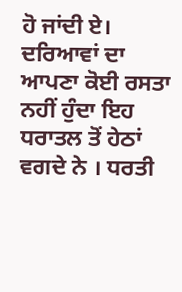ਹੋ ਜਾਂਦੀ ਏ।
ਦਰਿਆਵਾਂ ਦਾ ਆਪਣਾ ਕੋਈ ਰਸਤਾ ਨਹੀਂ ਹੁੰਦਾ ਇਹ ਧਰਾਤਲ ਤੋਂ ਹੇਠਾਂ ਵਗਦੇ ਨੇ । ਧਰਤੀ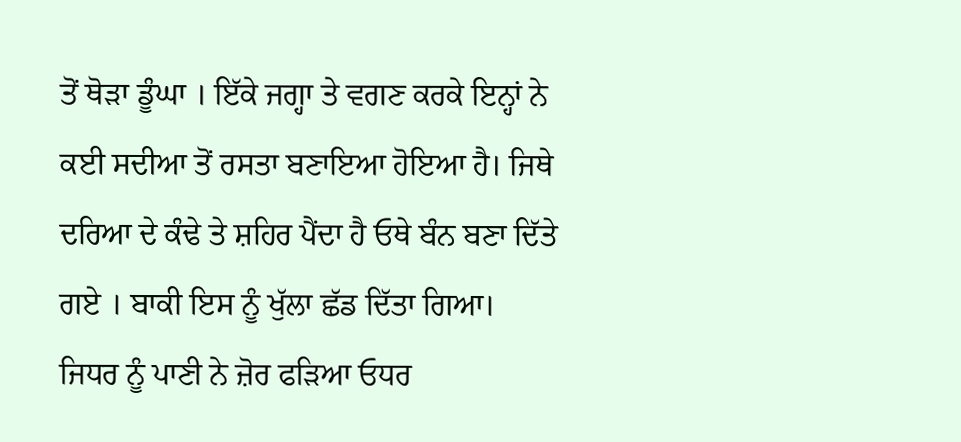ਤੋਂ ਥੋੜਾ ਡੂੰਘਾ । ਇੱਕੇ ਜਗ੍ਹਾ ਤੇ ਵਗਣ ਕਰਕੇ ਇਨ੍ਹਾਂ ਨੇ ਕਈ ਸਦੀਆ ਤੋਂ ਰਸਤਾ ਬਣਾਇਆ ਹੋਇਆ ਹੈ। ਜਿਥੇ ਦਰਿਆ ਦੇ ਕੰਢੇ ਤੇ ਸ਼ਹਿਰ ਪੈਂਦਾ ਹੈ ਓਥੇ ਬੰਨ ਬਣਾ ਦਿੱਤੇ ਗਏ । ਬਾਕੀ ਇਸ ਨੂੰ ਖੁੱਲਾ ਛੱਡ ਦਿੱਤਾ ਗਿਆ। ਜਿਧਰ ਨੂੰ ਪਾਣੀ ਨੇ ਜ਼ੋਰ ਫੜਿਆ ਓਧਰ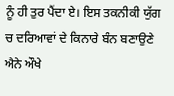ਨੂੰ ਹੀ ਤੁਰ ਪੈਂਦਾ ਏ। ਇਸ ਤਕਨੀਕੀ ਯੁੱਗ ਚ ਦਰਿਆਵਾਂ ਦੇ ਕਿਨਾਰੇ ਬੰਨ ਬਣਾਉਣੇ ਐਨੇ ਔਖੇ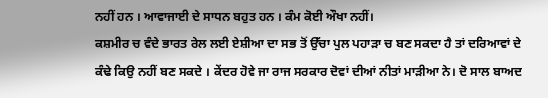ਨਹੀਂ ਹਨ । ਆਵਾਜਾਈ ਦੇ ਸਾਧਨ ਬਹੁਤ ਹਨ । ਕੰਮ ਕੋਈ ਔਖਾ ਨਹੀਂ।
ਕਸ਼ਮੀਰ ਚ ਵੰਦੇ ਭਾਰਤ ਰੇਲ ਲਈ ਏਸ਼ੀਆ ਦਾ ਸਭ ਤੋਂ ਉੱਚਾ ਪੁਲ ਪਹਾੜਾ ਚ ਬਣ ਸਕਦਾ ਹੈ ਤਾਂ ਦਰਿਆਵਾਂ ਦੇ ਕੰਢੇ ਕਿਉ ਨਹੀਂ ਬਣ ਸਕਦੇ । ਕੇਂਦਰ ਹੋਵੇ ਜਾ ਰਾਜ ਸਰਕਾਰ ਦੋਵਾਂ ਦੀਆਂ ਨੀਤਾਂ ਮਾੜੀਆ ਨੇ। ਦੋ ਸਾਲ ਬਾਅਦ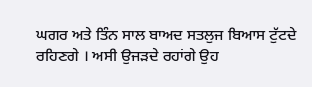ਘਗਰ ਅਤੇ ਤਿੰਨ ਸਾਲ ਬਾਅਦ ਸਤਲੁਜ ਬਿਆਸ ਟੁੱਟਦੇ ਰਹਿਣਗੇ । ਅਸੀ ਉਜੜਦੇ ਰਹਾਂਗੇ ਉਹ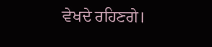ਵੇਖਦੇ ਰਹਿਣਗੇ।